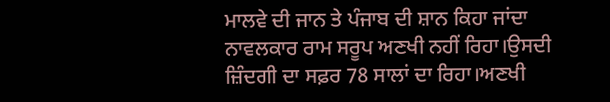ਮਾਲਵੇ ਦੀ ਜਾਨ ਤੇ ਪੰਜਾਬ ਦੀ ਸ਼ਾਨ ਕਿਹਾ ਜਾਂਦਾ ਨਾਵਲਕਾਰ ਰਾਮ ਸਰੂਪ ਅਣਖੀ ਨਹੀਂ ਰਿਹਾ।ਉਸਦੀ ਜ਼ਿੰਦਗੀ ਦਾ ਸਫ਼ਰ 78 ਸਾਲਾਂ ਦਾ ਰਿਹਾ।ਅਣਖੀ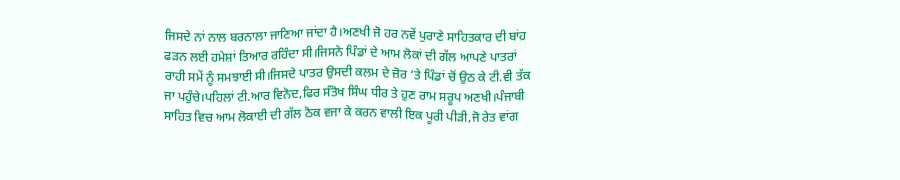ਜਿਸਦੇ ਨਾਂ ਨਾਲ ਬਰਨਾਲਾ ਜਾਣਿਆ ਜਾਂਦਾ ਹੈ।ਅਣਖੀ ਜੋ ਹਰ ਨਵੇਂ ਪੁਰਾਣੇ ਸਾਹਿਤਕਾਰ ਦੀ ਬਾਂਹ ਫੜਨ ਲਈ ਹਮੇਸ਼ਾਂ ਤਿਆਰ ਰਹਿੰਦਾ ਸੀ।ਜਿਸਨੇ ਪਿੰਡਾਂ ਦੇ ਆਮ ਲੋਕਾਂ ਦੀ ਗੱਲ ਆਪਣੇ ਪਾਤਰਾਂ ਰਾਹੀ ਸਮੇਂ ਨੂੰ ਸਮਝਾਈ ਸੀ।ਜਿਸਦੇ ਪਾਤਰ ਉਸਦੀ ਕਲਮ ਦੇ ਜ਼ੋਰ ‘ਤੇ ਪਿੰਡਾਂ ਚੋਂ ਉਠ ਕੇ ਟੀ.ਵੀ ਤੱਕ ਜਾ ਪਹੁੰਚੇ।ਪਹਿਲਾਂ ਟੀ.ਆਰ ਵਿਨੋਦ,ਫਿਰ ਸੰਤੋਖ ਸਿੰਘ ਧੀਰ ਤੇ ਹੁਣ ਰਾਮ ਸਰੂਪ ਅਣਖੀ।ਪੰਜਾਬੀ ਸਾਹਿਤ ਵਿਚ ਆਮ ਲੋਕਾਈ ਦੀ ਗੱਲ ਠੋਕ ਵਜਾ ਕੇ ਕਰਨ ਵਾਲੀ ਇਕ ਪੂਰੀ ਪੀੜੀ,ਜੋ ਰੇਤ ਵਾਂਗ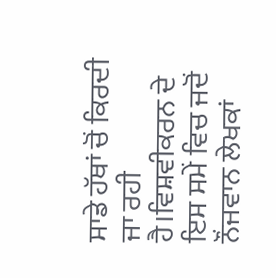ਸਾਡੇ ਹੱਥਾਂ ਚੋਂ ਕਿਰਦੀ ਜਾ ਰਹੀ ਹੈ।ਵਿਸ਼ਵੀਕਰਨ ਦੇ ਇਸ ਸਮੇਂ ਵਿਚ ਜਦੋਂ ਨੌਂਜਵਾਨ ਲੇਖਕਾਂ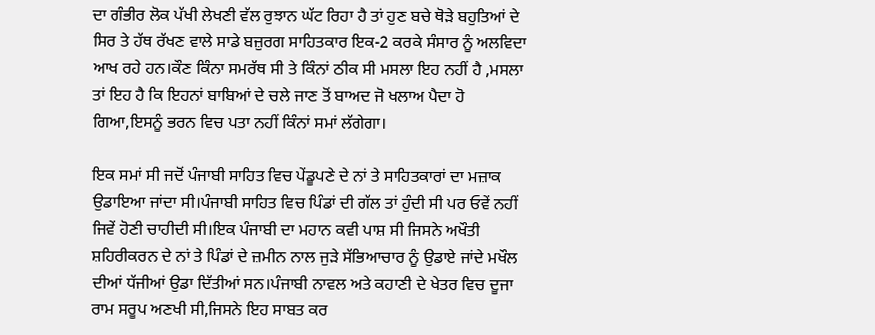ਦਾ ਗੰਭੀਰ ਲੋਕ ਪੱਖੀ ਲੇਖਣੀ ਵੱਲ ਰੁਝਾਨ ਘੱਟ ਰਿਹਾ ਹੈ ਤਾਂ ਹੁਣ ਬਚੇ ਥੋੜੇ ਬਹੁਤਿਆਂ ਦੇ ਸਿਰ ਤੇ ਹੱਥ ਰੱਖਣ ਵਾਲੇ ਸਾਡੇ ਬਜ਼ੁਰਗ ਸਾਹਿਤਕਾਰ ਇਕ-2 ਕਰਕੇ ਸੰਸਾਰ ਨੂੰ ਅਲਵਿਦਾ ਆਖ ਰਹੇ ਹਨ।ਕੌਣ ਕਿੰਨਾ ਸਮਰੱਥ ਸੀ ਤੇ ਕਿੰਨਾਂ ਠੀਕ ਸੀ ਮਸਲਾ ਇਹ ਨਹੀਂ ਹੈ ,ਮਸਲਾ ਤਾਂ ਇਹ ਹੈ ਕਿ ਇਹਨਾਂ ਬਾਬਿਆਂ ਦੇ ਚਲੇ ਜਾਣ ਤੋਂ ਬਾਅਦ ਜੋ ਖਲਾਅ ਪੈਦਾ ਹੋ ਗਿਆ,ਇਸਨੂੰ ਭਰਨ ਵਿਚ ਪਤਾ ਨਹੀਂ ਕਿੰਨਾਂ ਸਮਾਂ ਲੱਗੇਗਾ।

ਇਕ ਸਮਾਂ ਸੀ ਜਦੋਂ ਪੰਜਾਬੀ ਸਾਹਿਤ ਵਿਚ ਪੇਂਡੂਪਣੇ ਦੇ ਨਾਂ ਤੇ ਸਾਹਿਤਕਾਰਾਂ ਦਾ ਮਜ਼ਾਕ ਉਡਾਇਆ ਜਾਂਦਾ ਸੀ।ਪੰਜਾਬੀ ਸਾਹਿਤ ਵਿਚ ਪਿੰਡਾਂ ਦੀ ਗੱਲ ਤਾਂ ਹੁੰਦੀ ਸੀ ਪਰ ਓਵੇਂ ਨਹੀਂ ਜਿਵੇਂ ਹੋਣੀ ਚਾਹੀਦੀ ਸੀ।ਇਕ ਪੰਜਾਬੀ ਦਾ ਮਹਾਨ ਕਵੀ ਪਾਸ਼ ਸੀ ਜਿਸਨੇ ਅਖੌਤੀ ਸ਼ਹਿਰੀਕਰਨ ਦੇ ਨਾਂ ਤੇ ਪਿੰਡਾਂ ਦੇ ਜ਼ਮੀਨ ਨਾਲ ਜੁੜੇ ਸੱਭਿਆਚਾਰ ਨੂੰ ਉਡਾਏ ਜਾਂਦੇ ਮਖੌਲ ਦੀਆਂ ਧੱਜੀਆਂ ਉਡਾ ਦਿੱਤੀਆਂ ਸਨ।ਪੰਜਾਬੀ ਨਾਵਲ ਅਤੇ ਕਹਾਣੀ ਦੇ ਖੇਤਰ ਵਿਚ ਦੂਜਾ ਰਾਮ ਸਰੂਪ ਅਣਖੀ ਸੀ,ਜਿਸਨੇ ਇਹ ਸਾਬਤ ਕਰ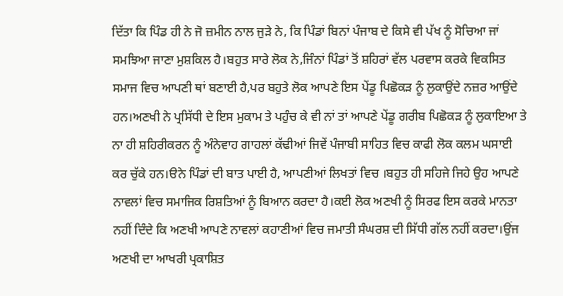ਦਿੱਤਾ ਕਿ ਪਿੰਡ ਹੀ ਨੇ ਜੋ ਜ਼ਮੀਨ ਨਾਲ ਜੁੜੇ ਨੇ, ਕਿ ਪਿੰਡਾਂ ਬਿਨਾਂ ਪੰਜਾਬ ਦੇ ਕਿਸੇ ਵੀ ਪੱਖ ਨੂੰ ਸੋਚਿਆ ਜਾਂ ਸਮਝਿਆ ਜਾਣਾ ਮੁਸ਼ਕਿਲ ਹੈ।ਬਹੁਤ ਸਾਰੇ ਲੋਕ ਨੇ,ਜਿੰਨਾਂ ਪਿੰਡਾਂ ਤੋਂ ਸ਼ਹਿਰਾਂ ਵੱਲ ਪਰਵਾਸ ਕਰਕੇ ਵਿਕਸਿਤ ਸਮਾਜ ਵਿਚ ਆਪਣੀ ਥਾਂ ਬਣਾਈ ਹੈ,ਪਰ ਬਹੁਤੇ ਲੋਕ ਆਪਣੇ ਇਸ ਪੇਂਡੂ ਪਿਛੋਕੜ ਨੂੰ ਲੁਕਾਉਂਦੇ ਨਜ਼ਰ ਆਉਂਦੇ ਹਨ।ਅਣਖੀ ਨੇ ਪ੍ਰਸਿੱਧੀ ਦੇ ਇਸ ਮੁਕਾਮ ਤੇ ਪਹੁੰਚ ਕੇ ਵੀ ਨਾਂ ਤਾਂ ਆਪਣੇ ਪੇਂਡੂ ਗਰੀਬ ਪਿਛੋਕੜ ਨੂੰ ਲੁਕਾਇਆ ਤੇ ਨਾ ਹੀ ਸ਼ਹਿਰੀਕਰਨ ਨੂੰ ਅੰਨੇਵਾਹ ਗਾਹਲਾਂ ਕੱਢੀਆਂ ਜਿਵੇਂ ਪੰਜਾਬੀ ਸਾਹਿਤ ਵਿਚ ਕਾਫੀ ਲੋਕ ਕਲਮ ਘਸਾਈ ਕਰ ਚੁੱਕੇ ਹਨ।ੳਨੇ ਪਿੰਡਾਂ ਦੀ ਬਾਤ ਪਾਈ ਹੈ, ਆਪਣੀਆਂ ਲਿਖਤਾਂ ਵਿਚ ।ਬਹੁਤ ਹੀ ਸਹਿਜੇ ਜਿਹੇ ਉਹ ਆਪਣੇ ਨਾਵਲਾਂ ਵਿਚ ਸਮਾਜਿਕ ਰਿਸ਼ਤਿਆਂ ਨੂੰ ਬਿਆਨ ਕਰਦਾ ਹੈ।ਕਈ ਲੋਕ ਅਣਖੀ ਨੂੰ ਸਿਰਫ ਇਸ ਕਰਕੇ ਮਾਨਤਾ ਨਹੀਂ ਦਿੰਦੇ ਕਿ ਅਣਖੀ ਆਪਣੇ ਨਾਵਲਾਂ ਕਹਾਣੀਆਂ ਵਿਚ ਜਮਾਤੀ ਸੰਘਰਸ਼ ਦੀ ਸਿੱਧੀ ਗੱਲ ਨਹੀਂ ਕਰਦਾ।ਉਂਜ ਅਣਖੀ ਦਾ ਆਖਰੀ ਪ੍ਰਕਾਸ਼ਿਤ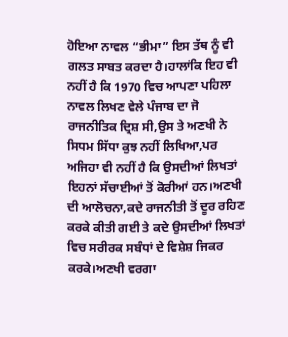ਹੋਇਆ ਨਾਵਲ “ਭੀਮਾ” ਇਸ ਤੱਥ ਨੂੰ ਵੀ ਗਲਤ ਸਾਬਤ ਕਰਦਾ ਹੈ।ਹਾਲਾਂਕਿ ਇਹ ਵੀ ਨਹੀਂ ਹੈ ਕਿ 1970 ਵਿਚ ਆਪਣਾ ਪਹਿਲਾ ਨਾਵਲ ਲਿਖਣ ਵੇਲੇ ਪੰਜਾਬ ਦਾ ਜੋ ਰਾਜਨੀਤਿਕ ਦ੍ਰਿਸ਼ ਸੀ,ਉਸ ਤੇ ਅਣਖੀ ਨੇ ਸਿਧਮ ਸਿੱਧਾ ਕੁਝ ਨਹੀਂ ਲਿਖਿਆ,ਪਰ ਅਜਿਹਾ ਵੀ ਨਹੀਂ ਹੈ ਕਿ ਉਸਦੀਆਂ ਲਿਖਤਾਂ ਇਹਨਾਂ ਸੱਚਾਈਆਂ ਤੋਂ ਕੋਰੀਆਂ ਹਨ।ਅਣਖੀ ਦੀ ਆਲੋਚਨਾ,ਕਦੇ ਰਾਜਨੀਤੀ ਤੋਂ ਦੂਰ ਰਹਿਣ ਕਰਕੇ ਕੀਤੀ ਗਈ ਤੇ ਕਦੇ ਉਸਦੀਆਂ ਲਿਖਤਾਂ ਵਿਚ ਸਰੀਰਕ ਸਬੰਧਾਂ ਦੇ ਵਿਸ਼ੇਸ਼ ਜਿਕਰ ਕਰਕੇ।ਅਣਖੀ ਵਰਗਾ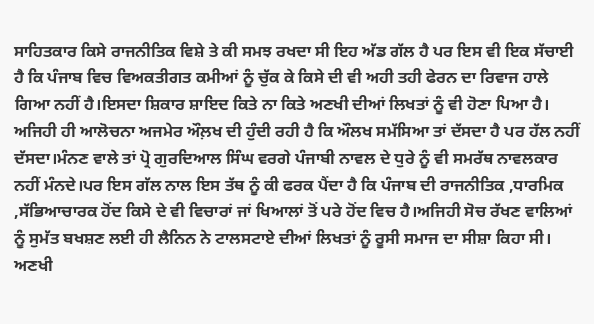ਸਾਹਿਤਕਾਰ ਕਿਸੇ ਰਾਜਨੀਤਿਕ ਵਿਸ਼ੇ ਤੇ ਕੀ ਸਮਝ ਰਖਦਾ ਸੀ ਇਹ ਅੱਡ ਗੱਲ ਹੈ ਪਰ ਇਸ ਵੀ ਇਕ ਸੱਚਾਈ ਹੈ ਕਿ ਪੰਜਾਬ ਵਿਚ ਵਿਅਕਤੀਗਤ ਕਮੀਆਂ ਨੂੰ ਚੁੱਕ ਕੇ ਕਿਸੇ ਦੀ ਵੀ ਅਹੀ ਤਹੀ ਫੇਰਨ ਦਾ ਰਿਵਾਜ ਹਾਲੇ ਗਿਆ ਨਹੀਂ ਹੈ।ਇਸਦਾ ਸ਼ਿਕਾਰ ਸ਼ਾਇਦ ਕਿਤੇ ਨਾ ਕਿਤੇ ਅਣਖੀ ਦੀਆਂ ਲਿਖਤਾਂ ਨੂੰ ਵੀ ਹੋਣਾ ਪਿਆ ਹੈ।
ਅਜਿਹੀ ਹੀ ਆਲੋਚਨਾ ਅਜਮੇਰ ਔਲ਼ਖ ਦੀ ਹੁੰਦੀ ਰਹੀ ਹੈ ਕਿ ਔਲਖ ਸਮੱਸਿਆ ਤਾਂ ਦੱਸਦਾ ਹੈ ਪਰ ਹੱਲ ਨਹੀਂ ਦੱਸਦਾ।ਮੰਨਣ ਵਾਲੇ ਤਾਂ ਪ੍ਰੋ ਗੁਰਦਿਆਲ ਸਿੰਘ ਵਰਗੇ ਪੰਜਾਬੀ ਨਾਵਲ ਦੇ ਧੁਰੇ ਨੂੰ ਵੀ ਸਮਰੱਥ ਨਾਵਲਕਾਰ ਨਹੀਂ ਮੰਨਦੇ।ਪਰ ਇਸ ਗੱਲ ਨਾਲ ਇਸ ਤੱਥ ਨੂੰ ਕੀ ਫਰਕ ਪੈਂਦਾ ਹੈ ਕਿ ਪੰਜਾਬ ਦੀ ਰਾਜਨੀਤਿਕ ,ਧਾਰਮਿਕ ,ਸੱਭਿਆਚਾਰਕ ਹੋਂਦ ਕਿਸੇ ਦੇ ਵੀ ਵਿਚਾਰਾਂ ਜਾਂ ਖਿਆਲਾਂ ਤੋਂ ਪਰੇ ਹੋਂਦ ਵਿਚ ਹੈ।ਅਜਿਹੀ ਸੋਚ ਰੱਖਣ ਵਾਲਿਆਂ ਨੂੰ ਸੁਮੱਤ ਬਖਸ਼ਣ ਲਈ ਹੀ ਲੈਨਿਨ ਨੇ ਟਾਲਸਟਾਏ ਦੀਆਂ ਲਿਖਤਾਂ ਨੂੰ ਰੂਸੀ ਸਮਾਜ ਦਾ ਸੀਸ਼ਾ ਕਿਹਾ ਸੀ। ਅਣਖੀ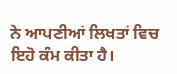ਨੇ ਆਪਣੀਆਂ ਲਿਖਤਾਂ ਵਿਚ ਇਹੋ ਕੰਮ ਕੀਤਾ ਹੈ।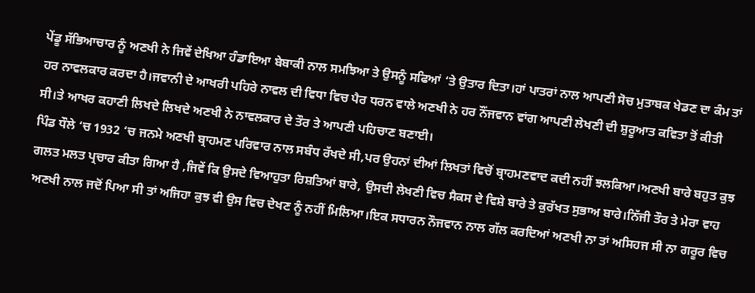ਪੇਂਡੂ ਸੱਭਿਆਚਾਰ ਨੂੰ ਅਣਖੀ ਨੇ ਜਿਵੇਂ ਦੇਖਿਆ ਹੰਡਾਇਆ ਬੇਬਾਕੀ ਨਾਲ ਸਮਝਿਆ ਤੇ ਉਸਨੂੰ ਸਫਿਆਂ ‘ਤੇ ਉਤਾਰ ਦਿਤਾ।ਹਾਂ ਪਾਤਰਾਂ ਨਾਲ ਆਪਣੀ ਸੋਚ ਮੁਤਾਬਕ ਖੇਡਣ ਦਾ ਕੰਮ ਤਾਂ ਹਰ ਨਾਵਲਕਾਰ ਕਰਦਾ ਹੈ।ਜਵਾਨੀ ਦੇ ਆਖਰੀ ਪਹਿਰੇ ਨਾਵਲ ਦੀ ਵਿਧਾ ਵਿਚ ਪੈਰ ਧਰਨ ਵਾਲੇ ਅਣਖੀ ਨੇ ਹਰ ਨੌਂਜਵਾਨ ਵਾਂਗ ਆਪਣੀ ਲੇਖਣੀ ਦੀ ਸ਼ੁਰੂਆਤ ਕਵਿਤਾ ਤੋਂ ਕੀਤੀ ਸੀ।ਤੇ ਆਖਰ ਕਹਾਣੀ ਲਿਖਦੇ ਲਿਖਦੇ ਅਣਖੀ ਨੇ ਨਾਵਲਕਾਰ ਦੇ ਤੌਰ ਤੇ ਆਪਣੀ ਪਹਿਚਾਣ ਬਣਾਈ।
ਪਿੰਡ ਧੌਲੇ ‘ਚ 1932 ‘ਚ ਜਨਮੇ ਅਣਖੀ ਬ੍ਰਾਹਮਣ ਪਰਿਵਾਰ ਨਾਲ ਸਬੰਧ ਰੱਖਦੇ ਸੀ,ਪਰ ਉਹਨਾਂ ਦੀਆਂ ਲਿਖਤਾਂ ਵਿਚੋਂ ਬ੍ਰਾਹਮਣਵਾਦ ਕਦੀ ਨਹੀਂ ਝਲਕਿਆ।ਅਣਖੀ ਬਾਰੇ ਬਹੁਤ ਕੁਝ ਗਲਤ ਮਲਤ ਪ੍ਰਚਾਰ ਕੀਤਾ ਗਿਆ ਹੈ ,ਜਿਵੇਂ ਕਿ ਉਸਦੇ ਵਿਆਹੁਤਾ ਰਿਸ਼ਤਿਆਂ ਬਾਰੇ, ਉਸਦੀ ਲੇਖਣੀ ਵਿਚ ਸੈਕਸ ਦੇ ਵਿਸ਼ੇ ਬਾਰੇ ਤੇ ਕੁਰੱਖਤ ਸੁਭਾਅ ਬਾਰੇ।ਨਿੱਜੀ ਤੌਰ ਤੇ ਮੇਰਾ ਵਾਹ ਅਣਖੀ ਨਾਲ ਜਦੋਂ ਪਿਆ ਸੀ ਤਾਂ ਅਜਿਹਾ ਕੁਝ ਵੀ ਉਸ ਵਿਚ ਦੇਖਣ ਨੂੰ ਨਹੀਂ ਮਿਲਿਆ।ਇਕ ਸਧਾਰਨ ਨੌਜਵਾਨ ਨਾਲ ਗੱਲ ਕਰਦਿਆਂ ਅਣਖੀ ਨਾ ਤਾਂ ਅਸਿਹਜ ਸੀ ਨਾ ਗਰੂਰ ਵਿਚ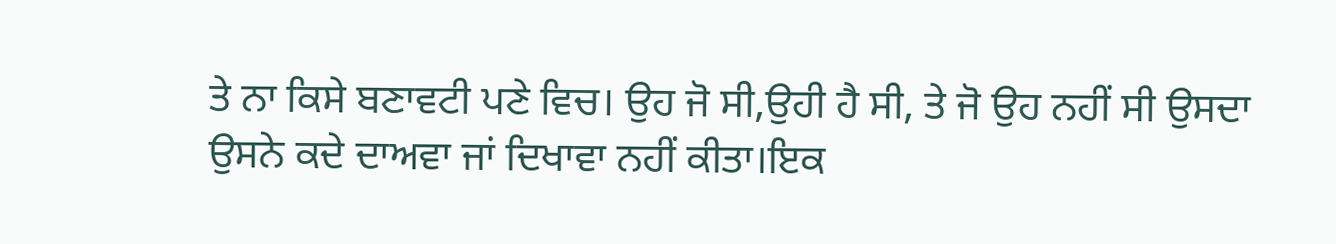ਤੇ ਨਾ ਕਿਸੇ ਬਣਾਵਟੀ ਪਣੇ ਵਿਚ। ਉਹ ਜੋ ਸੀ,ਉਹੀ ਹੈ ਸੀ, ਤੇ ਜੋ ਉਹ ਨਹੀਂ ਸੀ ਉਸਦਾ ਉਸਨੇ ਕਦੇ ਦਾਅਵਾ ਜਾਂ ਦਿਖਾਵਾ ਨਹੀਂ ਕੀਤਾ।ਇਕ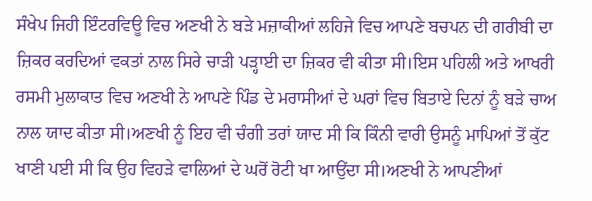ਸੰਖੇਪ ਜਿਹੀ ਇੰਟਰਵਿਊ ਵਿਚ ਅਣਖੀ ਨੇ ਬੜੇ ਮਜ਼ਾਕੀਆਂ ਲਹਿਜੇ ਵਿਚ ਆਪਣੇ ਬਚਪਨ ਦੀ ਗਰੀਬੀ ਦਾ ਜ਼ਿਕਰ ਕਰਦਿਆਂ ਵਕਤਾਂ ਨਾਲ ਸਿਰੇ ਚਾੜੀ ਪੜ੍ਹਾਈ ਦਾ ਜ਼ਿਕਰ ਵੀ ਕੀਤਾ ਸੀ।ਇਸ ਪਹਿਲੀ ਅਤੇ ਆਖਰੀ ਰਸਮੀ ਮੁਲਾਕਾਤ ਵਿਚ ਅਣਖੀ ਨੇ ਆਪਣੇ ਪਿੰਡ ਦੇ ਮਰਾਸੀਆਂ ਦੇ ਘਰਾਂ ਵਿਚ ਬਿਤਾਏ ਦਿਨਾਂ ਨੂੰ ਬੜੇ ਚਾਅ ਨਾਲ ਯਾਦ ਕੀਤਾ ਸੀ।ਅਣਖੀ ਨੂੰ ਇਹ ਵੀ ਚੰਗੀ ਤਰਾਂ ਯਾਦ ਸੀ ਕਿ ਕਿੰਨੀ ਵਾਰੀ ਉਸਨੂੰ ਮਾਪਿਆਂ ਤੋਂ ਕੁੱਟ ਖਾਣੀ ਪਈ ਸੀ ਕਿ ਉਹ ਵਿਹੜੇ ਵਾਲਿਆਂ ਦੇ ਘਰੋਂ ਰੋਟੀ ਖਾ ਆਉਂਦਾ ਸੀ।ਅਣਖੀ ਨੇ ਆਪਣੀਆਂ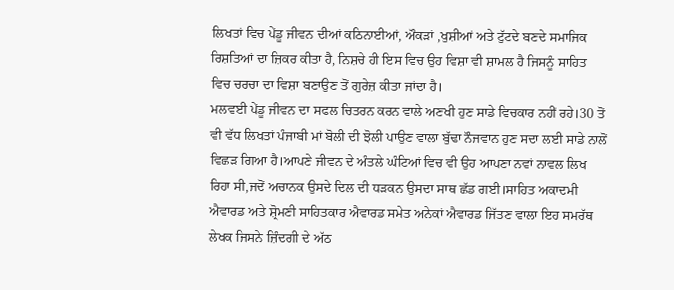ਲਿਖਤਾਂ ਵਿਚ ਪੇਂਡੂ ਜੀਵਨ ਦੀਆਂ ਕਠਿਨਾਈਆਂ, ਔਕੜਾਂ ,ਖੁਸ਼ੀਆਂ ਅਤੇ ਟੁੱਟਦੇ ਬਣਦੇ ਸਮਾਜਿਕ ਰਿਸ਼ਤਿਆਂ ਦਾ ਜ਼ਿਕਰ ਕੀਤਾ ਹੈ, ਨਿਸ਼ਚੇ ਹੀ ਇਸ ਵਿਚ ਉਹ ਵਿਸ਼ਾ ਵੀ ਸ਼ਾਮਲ ਹੈ ਜਿਸਨੂੰ ਸਾਹਿਤ ਵਿਚ ਚਰਚਾ ਦਾ ਵਿਸ਼ਾ ਬਣਾਉਣ ਤੋਂ ਗੁਰੇਜ਼ ਕੀਤਾ ਜਾਂਦਾ ਹੈ।
ਮਲਵਈ ਪੇਂਡੂ ਜੀਵਨ ਦਾ ਸਫਲ ਚਿਤਰਨ ਕਰਨ ਵਾਲੇ ਅਣਖੀ ਹੁਣ ਸਾਡੇ ਵਿਚਕਾਰ ਨਹੀਂ ਰਹੇ।30 ਤੋਂ ਵੀ ਵੱਧ ਲਿਖਤਾਂ ਪੰਜਾਬੀ ਮਾਂ ਬੋਲੀ ਦੀ ਝੋਲੀ ਪਾਉਣ ਵਾਲਾ ਬੁੱਢਾ ਨੌਜਵਾਨ ਹੁਣ ਸਦਾ ਲਈ ਸਾਡੇ ਨਾਲੋਂ ਵਿਛੜ ਗਿਆ ਹੈ।ਆਪਣੇ ਜੀਵਨ ਦੇ ਅੰਤਲੇ ਘੰਟਿਆਂ ਵਿਚ ਵੀ ਉਹ ਆਪਣਾ ਨਵਾਂ ਨਾਵਲ ਲਿਖ ਰਿਹਾ ਸੀ,ਜਦੋਂ ਅਚਾਨਕ ਉਸਦੇ ਦਿਲ ਦੀ ਧੜਕਨ ਉਸਦਾ ਸਾਥ ਛੱਡ ਗਈ।ਸਾਹਿਤ ਅਕਾਦਮੀ ਐਵਾਰਡ ਅਤੇ ਸ਼੍ਰੋਮਣੀ ਸਾਹਿਤਕਾਰ ਐਵਾਰਡ ਸਮੇਤ ਅਨੇਕਾਂ ਐਵਾਰਡ ਜਿੱਤਣ ਵਾਲਾ ਇਹ ਸਮਰੱਥ ਲੇਖਕ ਜਿਸਨੇ ਜ਼ਿੰਦਗੀ ਦੇ ਅੱਠ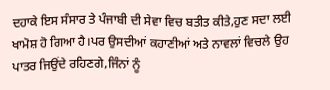ਦਹਾਕੇ ਇਸ ਸੰਸਾਰ ਤੇ ਪੰਜਾਬੀ ਦੀ ਸੇਵਾ ਵਿਚ ਬਤੀਤ ਕੀਤੇ,ਹੁਣ ਸਦਾ ਲਈ ਖਾਮੋਸ਼ ਹੋ ਗਿਆ ਹੈ।ਪਰ ਉਸਦੀਆਂ ਕਹਾਣੀਆਂ ਅਤੇ ਨਾਵਲਾਂ ਵਿਚਲੇ ਉਹ ਪਾਤਰ ਜਿਉਂਦੇ ਰਹਿਣਗੇ,ਜਿੰਨਾਂ ਨੂੰ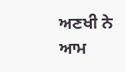ਅਣਖੀ ਨੇ ਆਮ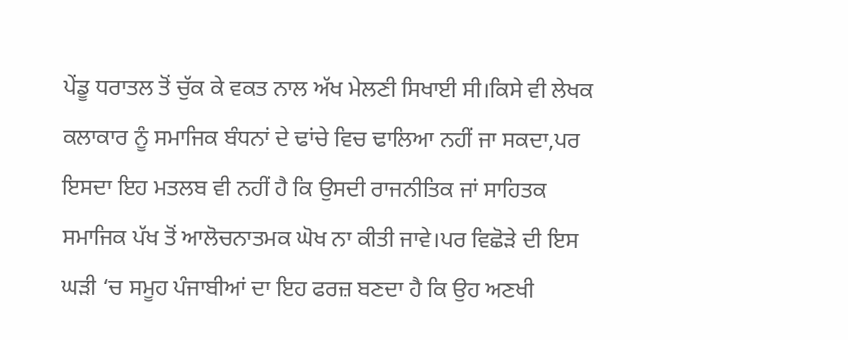ਪੇਂਡੂ ਧਰਾਤਲ ਤੋਂ ਚੁੱਕ ਕੇ ਵਕਤ ਨਾਲ ਅੱਖ ਮੇਲਣੀ ਸਿਖਾਈ ਸੀ।ਕਿਸੇ ਵੀ ਲੇਖਕ ਕਲਾਕਾਰ ਨੂੰ ਸਮਾਜਿਕ ਬੰਧਨਾਂ ਦੇ ਢਾਂਚੇ ਵਿਚ ਢਾਲਿਆ ਨਹੀਂ ਜਾ ਸਕਦਾ,ਪਰ ਇਸਦਾ ਇਹ ਮਤਲਬ ਵੀ ਨਹੀਂ ਹੈ ਕਿ ਉਸਦੀ ਰਾਜਨੀਤਿਕ ਜਾਂ ਸਾਹਿਤਕ ਸਮਾਜਿਕ ਪੱਖ ਤੋਂ ਆਲੋਚਨਾਤਮਕ ਘੋਖ ਨਾ ਕੀਤੀ ਜਾਵੇ।ਪਰ ਵਿਛੋੜੇ ਦੀ ਇਸ ਘੜੀ ‘ਚ ਸਮੂਹ ਪੰਜਾਬੀਆਂ ਦਾ ਇਹ ਫਰਜ਼ ਬਣਦਾ ਹੈ ਕਿ ਉਹ ਅਣਖੀ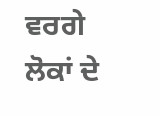ਵਰਗੇ ਲੋਕਾਂ ਦੇ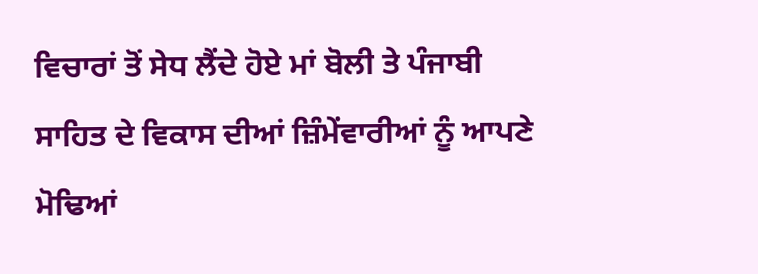ਵਿਚਾਰਾਂ ਤੋਂ ਸੇਧ ਲੈਂਦੇ ਹੋਏ ਮਾਂ ਬੋਲੀ ਤੇ ਪੰਜਾਬੀ ਸਾਹਿਤ ਦੇ ਵਿਕਾਸ ਦੀਆਂ ਜ਼ਿੰਮੇਂਵਾਰੀਆਂ ਨੂੰ ਆਪਣੇ ਮੋਢਿਆਂ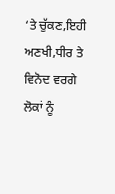‘ਤੇ ਚੁੱਕਣ,ਇਹੀ ਅਣਖੀ,ਧੀਰ ਤੇ ਵਿਨੋਦ ਵਰਗੇ ਲੋਕਾਂ ਨੂੰ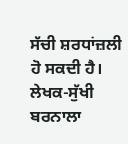ਸੱਚੀ ਸ਼ਰਧਾਂਜ਼ਲੀ ਹੋ ਸਕਦੀ ਹੈ।
ਲੇਖਕ-ਸੁੱਖੀ ਬਰਨਾਲਾ